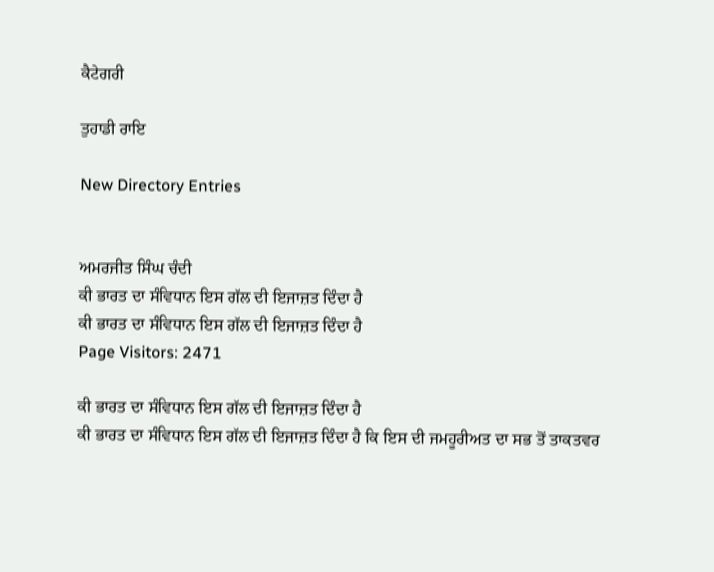ਕੈਟੇਗਰੀ

ਤੁਹਾਡੀ ਰਾਇ

New Directory Entries


ਅਮਰਜੀਤ ਸਿੰਘ ਚੰਦੀ
ਕੀ ਭਾਰਤ ਦਾ ਸੰਵਿਧਾਨ ਇਸ ਗੱਲ ਦੀ ਇਜਾਜ਼ਤ ਦਿੰਦਾ ਹੈ
ਕੀ ਭਾਰਤ ਦਾ ਸੰਵਿਧਾਨ ਇਸ ਗੱਲ ਦੀ ਇਜਾਜ਼ਤ ਦਿੰਦਾ ਹੈ
Page Visitors: 2471

ਕੀ ਭਾਰਤ ਦਾ ਸੰਵਿਧਾਨ ਇਸ ਗੱਲ ਦੀ ਇਜਾਜ਼ਤ ਦਿੰਦਾ ਹੈ
ਕੀ ਭਾਰਤ ਦਾ ਸੰਵਿਧਾਨ ਇਸ ਗੱਲ ਦੀ ਇਜਾਜ਼ਤ ਦਿੰਦਾ ਹੈ ਕਿ ਇਸ ਦੀ ਜਮਹੂਰੀਅਤ ਦਾ ਸਭ ਤੋਂ ਤਾਕਤਵਰ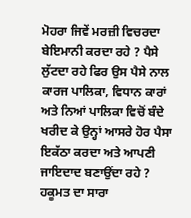ਮੋਹਰਾ ਜਿਵੇਂ ਮਰਜ਼ੀ ਵਿਚਰਦਾ ਬੇਇਮਾਨੀ ਕਰਦਾ ਰਹੇ ? ਪੈਸੇ ਲੁੱਟਦਾ ਰਹੇ ਫਿਰ ਉਸ ਪੈਸੇ ਨਾਲ ਕਾਰਜ ਪਾਲਿਕਾ, ਵਿਧਾਨ ਕਾਰਾਂ ਅਤੇ ਨਿਆਂ ਪਾਲਿਕਾ ਵਿਚੋਂ ਬੰਦੇ ਖਰੀਦ ਕੇ ਉਨ੍ਹਾਂ ਆਸਰੇ ਹੋਰ ਪੈਸਾ ਇਕੱਠਾ ਕਰਦਾ ਅਤੇ ਆਪਣੀ ਜਾਇਦਾਦ ਬਣਾਉਂਦਾ ਰਹੇ ? ਹਕੂਮਤ ਦਾ ਸਾਰਾ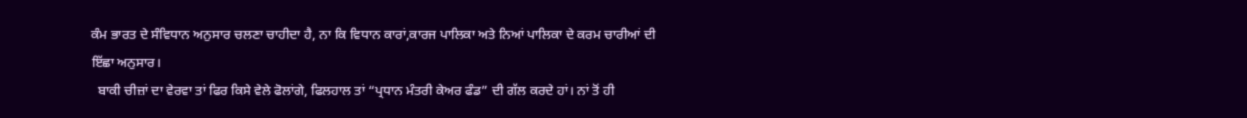ਕੰਮ ਭਾਰਤ ਦੇ ਸੰਵਿਧਾਨ ਅਨੁਸਾਰ ਚਲਣਾ ਚਾਹੀਦਾ ਹੈ, ਨਾ ਕਿ ਵਿਧਾਨ ਕਾਰਾਂ,ਕਾਰਜ ਪਾਲਿਕਾ ਅਤੇ ਨਿਆਂ ਪਾਲਿਕਾ ਦੇ ਕਰਮ ਚਾਰੀਆਂ ਦੀ ਇੱਛਾ ਅਨੁਸਾਰ।
  ਬਾਕੀ ਚੀਜ਼ਾਂ ਦਾ ਵੇਰਵਾ ਤਾਂ ਫਿਰ ਕਿਸੇ ਵੇਲੇ ਫੋਲਾਂਗੇ, ਫਿਲਹਾਲ ਤਾਂ “ਪ੍ਰਧਾਨ ਮੰਤਰੀ ਕੇਅਰ ਫੰਡ” ਦੀ ਗੱਲ ਕਰਦੇ ਹਾਂ। ਨਾਂ ਤੋਂ ਹੀ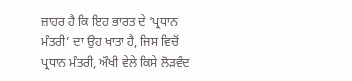ਜ਼ਾਹਰ ਹੈ ਕਿ ਇਹ ਭਾਰਤ ਦੇ ‘ਪ੍ਰਧਾਨ ਮੰਤਰੀ’ ਦਾ ਉਹ ਖਾਤਾ ਹੈ, ਜਿਸ ਵਿਚੋਂ ਪ੍ਰਧਾਨ ਮੰਤਰੀ, ਔਖੀ ਵੇਲੇ ਕਿਸੇ ਲੋੜਵੰਦ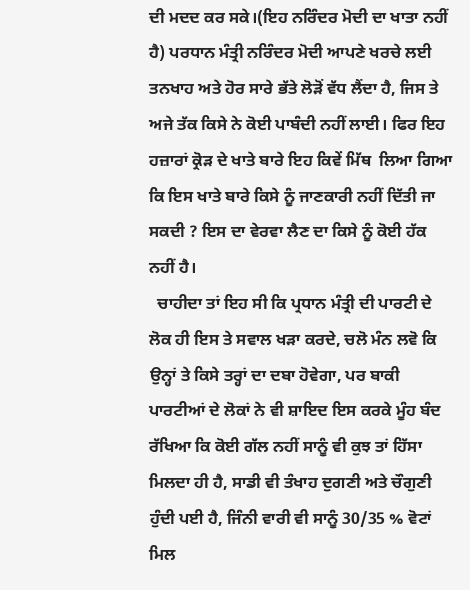ਦੀ ਮਦਦ ਕਰ ਸਕੇ।(ਇਹ ਨਰਿੰਦਰ ਮੋਦੀ ਦਾ ਖਾਤਾ ਨਹੀਂ ਹੈ) ਪਰਧਾਨ ਮੰਤ੍ਰੀ ਨਰਿੰਦਰ ਮੋਦੀ ਆਪਣੇ ਖਰਚੇ ਲਈ ਤਨਖਾਹ ਅਤੇ ਹੋਰ ਸਾਰੇ ਭੱਤੇ ਲੋੜੋਂ ਵੱਧ ਲੈਂਦਾ ਹੈ, ਜਿਸ ਤੇ ਅਜੇ ਤੱਕ ਕਿਸੇ ਨੇ ਕੋਈ ਪਾਬੰਦੀ ਨਹੀਂ ਲਾਈ। ਫਿਰ ਇਹ ਹਜ਼ਾਰਾਂ ਕ੍ਰੋੜ ਦੇ ਖਾਤੇ ਬਾਰੇ ਇਹ ਕਿਵੇਂ ਮਿੱਥ  ਲਿਆ ਗਿਆ ਕਿ ਇਸ ਖਾਤੇ ਬਾਰੇ ਕਿਸੇ ਨੂੰ ਜਾਣਕਾਰੀ ਨਹੀਂ ਦਿੱਤੀ ਜਾ ਸਕਦੀ ? ਇਸ ਦਾ ਵੇਰਵਾ ਲੈਣ ਦਾ ਕਿਸੇ ਨੂੰ ਕੋਈ ਹੱਕ ਨਹੀਂ ਹੈ।
  ਚਾਹੀਦਾ ਤਾਂ ਇਹ ਸੀ ਕਿ ਪ੍ਰਧਾਨ ਮੰਤ੍ਰੀ ਦੀ ਪਾਰਟੀ ਦੇ ਲੋਕ ਹੀ ਇਸ ਤੇ ਸਵਾਲ ਖੜਾ ਕਰਦੇ, ਚਲੋ ਮੰਨ ਲਵੋ ਕਿ ਉਨ੍ਹਾਂ ਤੇ ਕਿਸੇ ਤਰ੍ਹਾਂ ਦਾ ਦਬਾ ਹੋਵੇਗਾ, ਪਰ ਬਾਕੀ ਪਾਰਟੀਆਂ ਦੇ ਲੋਕਾਂ ਨੇ ਵੀ ਸ਼ਾਇਦ ਇਸ ਕਰਕੇ ਮੂੰਹ ਬੰਦ ਰੱਖਿਆ ਕਿ ਕੋਈ ਗੱਲ ਨਹੀਂ ਸਾਨੂੰ ਵੀ ਕੁਝ ਤਾਂ ਹਿੱਸਾ ਮਿਲਦਾ ਹੀ ਹੈ, ਸਾਡੀ ਵੀ ਤੰਖਾਹ ਦੁਗਣੀ ਅਤੇ ਚੌਗੁਣੀ ਹੁੰਦੀ ਪਈ ਹੈ, ਜਿੰਨੀ ਵਾਰੀ ਵੀ ਸਾਨੂੰ 30/35 % ਵੋਟਾਂ ਮਿਲ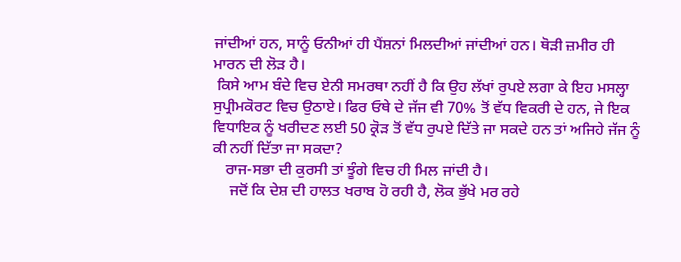ਜਾਂਦੀਆਂ ਹਨ, ਸਾਨੂੰ ਓਨੀਆਂ ਹੀ ਪੈਂਸ਼ਨਾਂ ਮਿਲਦੀਆਂ ਜਾਂਦੀਆਂ ਹਨ। ਥੋੜੀ ਜ਼ਮੀਰ ਹੀ ਮਾਰਨ ਦੀ ਲੋੜ ਹੈ।
 ਕਿਸੇ ਆਮ ਬੰਦੇ ਵਿਚ ਏਨੀ ਸਮਰਥਾ ਨਹੀਂ ਹੈ ਕਿ ਉਹ ਲੱਖਾਂ ਰੁਪਏ ਲਗਾ ਕੇ ਇਹ ਮਸਲ੍ਹਾ ਸੁਪ੍ਰੀਮਕੋਰਟ ਵਿਚ ਉਠਾਏ। ਫਿਰ ਓਥੇ ਦੇ ਜੱਜ ਵੀ 70% ਤੋਂ ਵੱਧ ਵਿਕਰੀ ਦੇ ਹਨ, ਜੇ ਇਕ ਵਿਧਾਇਕ ਨੂੰ ਖਰੀਦਣ ਲਈ 50 ਕ੍ਰੋੜ ਤੋਂ ਵੱਧ ਰੁਪਏ ਦਿੱਤੇ ਜਾ ਸਕਦੇ ਹਨ ਤਾਂ ਅਜਿਹੇ ਜੱਜ ਨੂੰ ਕੀ ਨਹੀਂ ਦਿੱਤਾ ਜਾ ਸਕਦਾ?
   ਰਾਜ-ਸਭਾ ਦੀ ਕੁਰਸੀ ਤਾਂ ਝੂੰਗੇ ਵਿਚ ਹੀ ਮਿਲ ਜਾਂਦੀ ਹੈ।
    ਜਦੋਂ ਕਿ ਦੇਸ਼ ਦੀ ਹਾਲਤ ਖਰਾਬ ਹੋ ਰਹੀ ਹੈ, ਲੋਕ ਭੁੱਖੇ ਮਰ ਰਹੇ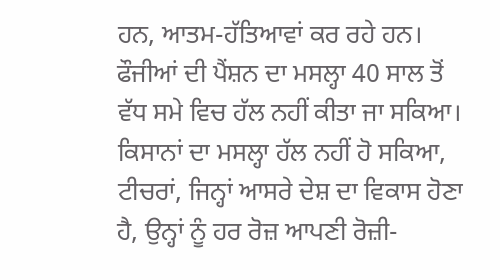ਹਨ, ਆਤਮ-ਹੱਤਿਆਵਾਂ ਕਰ ਰਹੇ ਹਨ। ਫੌਜੀਆਂ ਦੀ ਪੈਂਸ਼ਨ ਦਾ ਮਸਲ੍ਹਾ 40 ਸਾਲ ਤੋਂ ਵੱਧ ਸਮੇ ਵਿਚ ਹੱਲ ਨਹੀਂ ਕੀਤਾ ਜਾ ਸਕਿਆ। ਕਿਸਾਨਾਂ ਦਾ ਮਸਲ੍ਹਾ ਹੱਲ ਨਹੀਂ ਹੋ ਸਕਿਆ, ਟੀਚਰਾਂ, ਜਿਨ੍ਹਾਂ ਆਸਰੇ ਦੇਸ਼ ਦਾ ਵਿਕਾਸ ਹੋਣਾ ਹੈ, ਉਨ੍ਹਾਂ ਨੂੰ ਹਰ ਰੋਜ਼ ਆਪਣੀ ਰੋਜ਼ੀ-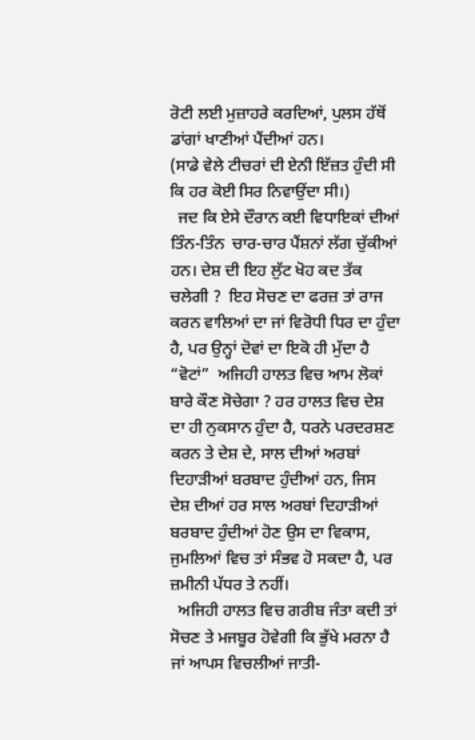ਰੋਟੀ ਲਈ ਮੁਜ਼ਾਹਰੇ ਕਰਦਿਆਂ, ਪੁਲਸ ਹੱਥੋਂ ਡਾਂਗਾਂ ਖਾਣੀਆਂ ਪੈਂਦੀਆਂ ਹਨ।
(ਸਾਡੇ ਵੇਲੇ ਟੀਚਰਾਂ ਦੀ ਏਨੀ ਇੱਜ਼ਤ ਹੁੰਦੀ ਸੀ ਕਿ ਹਰ ਕੋਈ ਸਿਰ ਨਿਵਾਉਂਦਾ ਸੀ।)
  ਜਦ ਕਿ ਏਸੇ ਦੌਰਾਨ ਕਈ ਵਿਧਾਇਕਾਂ ਦੀਆਂ ਤਿੰਨ-ਤਿੰਨ  ਚਾਰ-ਚਾਰ ਪੈਂਸ਼ਨਾਂ ਲੱਗ ਚੁੱਕੀਆਂ ਹਨ। ਦੇਸ਼ ਦੀ ਇਹ ਲੁੱਟ ਖੋਹ ਕਦ ਤੱਕ ਚਲੇਗੀ ?  ਇਹ ਸੋਚਣ ਦਾ ਫਰਜ਼ ਤਾਂ ਰਾਜ ਕਰਨ ਵਾਲਿਆਂ ਦਾ ਜਾਂ ਵਿਰੋਧੀ ਧਿਰ ਦਾ ਹੁੰਦਾ ਹੈ, ਪਰ ਉਨ੍ਹਾਂ ਦੋਵਾਂ ਦਾ ਇਕੋ ਹੀ ਮੁੱਦਾ ਹੈ “ਵੋਟਾਂ”  ਅਜਿਹੀ ਹਾਲਤ ਵਿਚ ਆਮ ਲੋਕਾਂ ਬਾਰੇ ਕੌਣ ਸੋਚੇਗਾ ? ਹਰ ਹਾਲਤ ਵਿਚ ਦੇਸ਼ ਦਾ ਹੀ ਨੁਕਸਾਨ ਹੁੰਦਾ ਹੈ, ਧਰਨੇ ਪਰਦਰਸ਼ਣ ਕਰਨ ਤੇ ਦੇਸ਼ ਦੇ, ਸਾਲ ਦੀਆਂ ਅਰਬਾਂ ਦਿਹਾੜੀਆਂ ਬਰਬਾਦ ਹੁੰਦੀਆਂ ਹਨ, ਜਿਸ ਦੇਸ਼ ਦੀਆਂ ਹਰ ਸਾਲ ਅਰਬਾਂ ਦਿਹਾੜੀਆਂ ਬਰਬਾਦ ਹੁੰਦੀਆਂ ਹੋਣ ਉਸ ਦਾ ਵਿਕਾਸ, ਜੁਮਲਿਆਂ ਵਿਚ ਤਾਂ ਸੰਭਵ ਹੋ ਸਕਦਾ ਹੈ, ਪਰ ਜ਼ਮੀਨੀ ਪੱਧਰ ਤੇ ਨਹੀਂ।
  ਅਜਿਹੀ ਹਾਲਤ ਵਿਚ ਗਰੀਬ ਜੰਤਾ ਕਦੀ ਤਾਂ ਸੋਚਣ ਤੇ ਮਜਬੂਰ ਹੋਵੇਗੀ ਕਿ ਭੁੱਖੇ ਮਰਨਾ ਹੈ ਜਾਂ ਆਪਸ ਵਿਚਲੀਆਂ ਜਾਤੀ-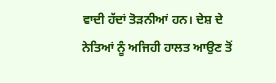ਵਾਦੀ ਹੱਦਾਂ ਤੋੜਨੀਆਂ ਹਨ। ਦੇਸ਼ ਦੇ ਨੇਤਿਆਂ ਨੂੰ ਅਜਿਹੀ ਹਾਲਤ ਆਉਣ ਤੋਂ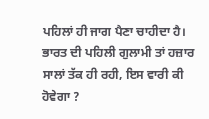ਪਹਿਲਾਂ ਹੀ ਜਾਗ ਪੈਣਾ ਚਾਹੀਦਾ ਹੈ। ਭਾਰਤ ਦੀ ਪਹਿਲੀ ਗੁਲਾਮੀ ਤਾਂ ਹਜ਼ਾਰ ਸਾਲਾਂ ਤੱਕ ਹੀ ਰਹੀ, ਇਸ ਵਾਰੀ ਕੀ ਹੋਵੇਗਾ ?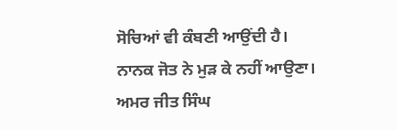ਸੋਚਿਆਂ ਵੀ ਕੰਬਣੀ ਆਉਂਦੀ ਹੈ। ਨਾਨਕ ਜੋਤ ਨੇ ਮੁੜ ਕੇ ਨਹੀਂ ਆਉਣਾ।                ਅਮਰ ਜੀਤ ਸਿੰਘ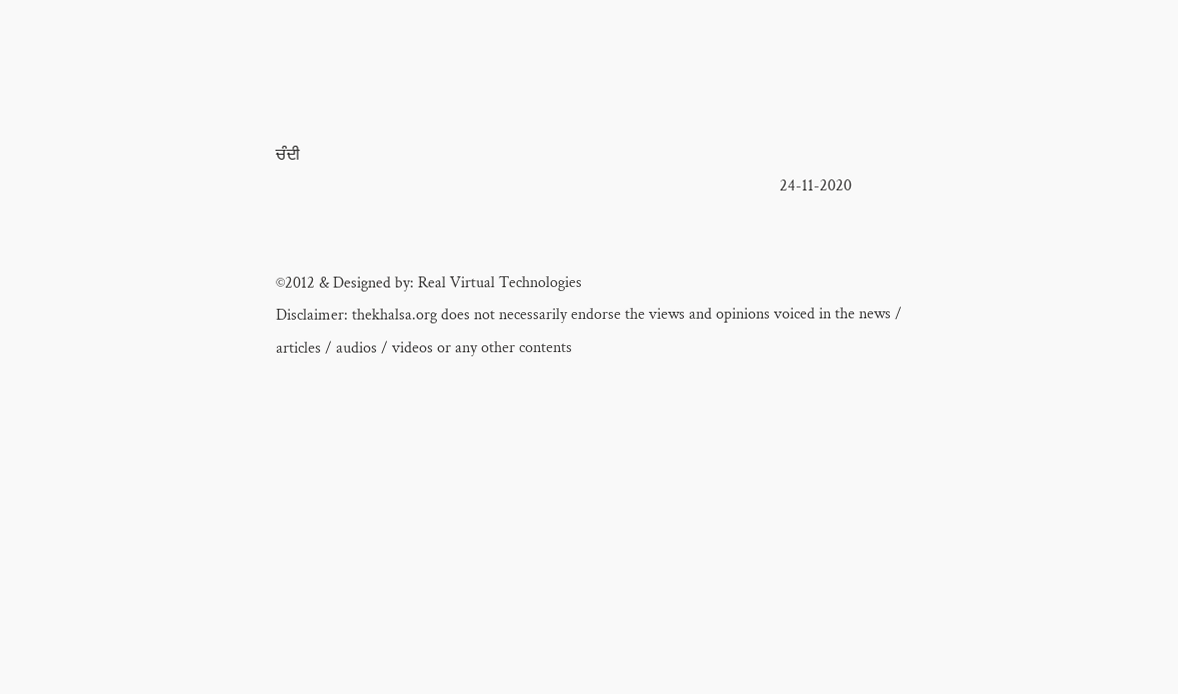ਚੰਦੀ
                                                                                                                              24-11-2020


©2012 & Designed by: Real Virtual Technologies
Disclaimer: thekhalsa.org does not necessarily endorse the views and opinions voiced in the news / articles / audios / videos or any other contents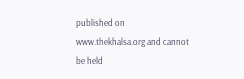published on www.thekhalsa.org and cannot be held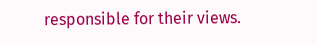responsible for their views.